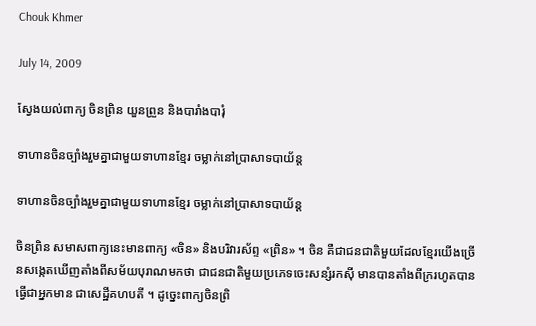Chouk Khmer

July 14, 2009

ស្វែងយល់ពាក្យ ចិនព្រិន យួនព្រួន និងបារាំងបារុំ

ទាហានចិនច្បាំងរួមគ្នាជាមួយទាហានខ្មែរ ចម្លាក់នៅប្រាសាទបាយ័ន្ត

ទាហានចិនច្បាំងរួមគ្នាជាមួយទាហានខ្មែរ ចម្លាក់នៅប្រាសាទបាយ័ន្ត

ចិនព្រិន សមាសពាក្យនេះមានពាក្យ «ចិន» និងបរិវារស័ព្ទ «ព្រិន» ។ ចិន គឺជាជនជាតិមួយដែលខ្មែរយើងច្រើនសង្កេតឃើញតាំងពីសម័យបុរាណមកថា ជាជនជាតិមួយប្រភេទចេះសន្សំរកស៊ី មានបានតាំងពីក្ររហូតបានធ្វើជាអ្នកមាន ជាសេដ្ឋីគហបតី ។ ដូច្នេះពាក្យចិនព្រិ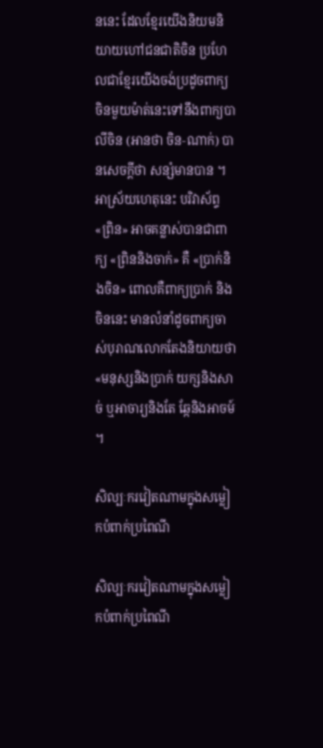ននេះ ដែលខ្មែរយើងនិយមនិយាយហៅជនជាតិចិន ប្រហែលជាខ្មែរយើងចង់ប្រដូចពាក្យចិនមួយម៉ាត់នេះទៅនឹងពាក្យបាលីចិន (អានថា ចិន‑ណាក់) បានសេចក្ដីថា សន្សំមានបាន ។ អាស្រ័យហេតុនេះ បរិវាស័ព្ទ «ព្រិន» អាចគន្លាស់បានជាពាក្យ «ព្រិននិងចាក់» គឺ «ប្រាក់និងចិន» ពោលគឺពាក្យប្រាក់ និងចិននេះ មានលំនាំដូចពាក្យចាស់បុរាណលោកតែងនិយាយថា «មនុស្សនិងប្រាក់ យក្សនិងសាច់ ឬអាចារ្យនិងតែ ឆ្កែនិងអាចម៍ ។

សិល្បៈករវៀតណាមក្នុងសម្លៀកបំពាក់ប្រពៃណី

សិល្បៈករវៀតណាមក្នុងសម្លៀកបំពាក់ប្រពៃណី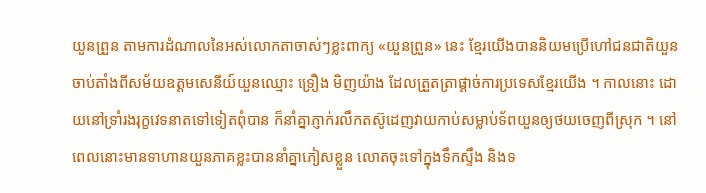យួនព្រួន តាមការដំណាលនៃអស់លោកតាចាស់ៗខ្លះពាក្យ «យួនព្រួន» នេះ ខ្មែរយើងបាននិយមប្រើហៅជនជាតិយួនចាប់តាំងពីសម័យឧត្ដមសេនីយ៍យួនឈ្មោះ ទ្រឿង មិញយ៉ាង ដែលត្រួតត្រាផ្ដាច់ការប្រទេសខ្មែរយើង ។ កាលនោះ ដោយនៅទ្រាំរងរុក្ខវេទនាតទៅទៀតពុំបាន ក៏នាំគ្នាភ្ញាក់រលឹកតស៊ូដេញវាយកាប់សម្លាប់ទ័ពយួនឲ្យថយចេញពីស្រុក ។ នៅពេលនោះមានទាហានយួនភាគខ្លះបាននាំគ្នាភៀសខ្លួន លោតចុះទៅក្នុងទឹកស្ទឹង និងទ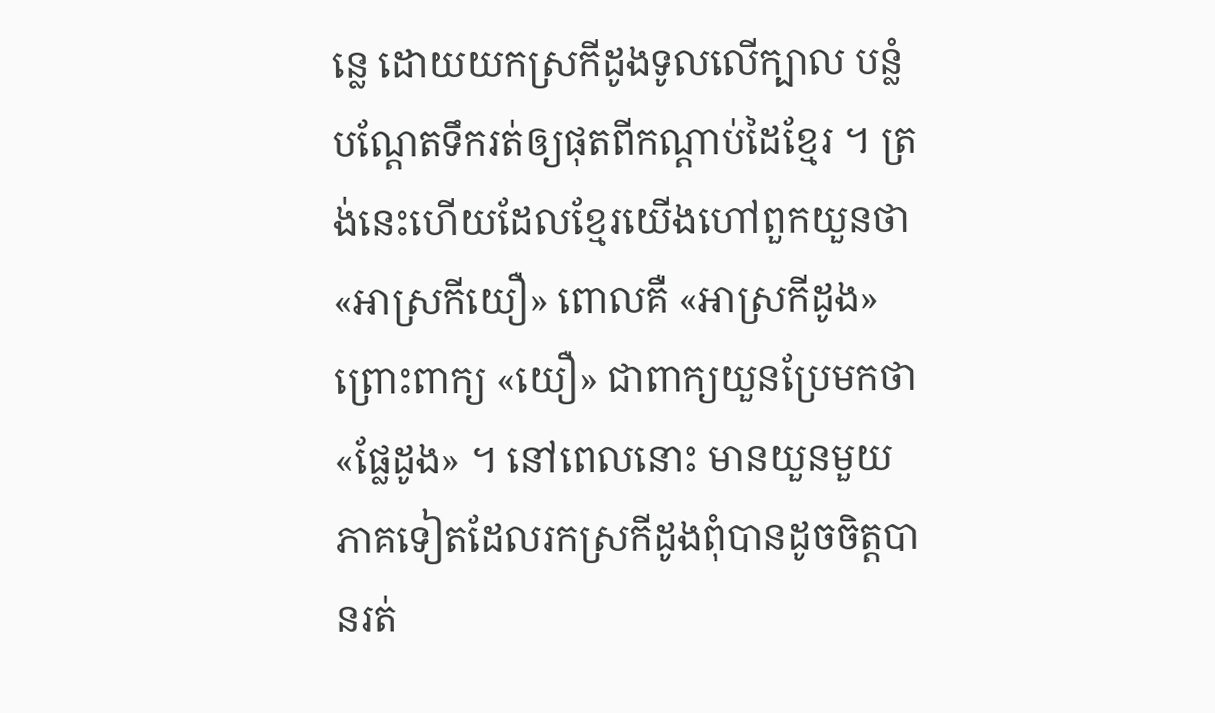ន្លេ ដោយយកស្រកីដូងទូលលើក្បាល បន្លំបណ្ដែតទឹករត់ឲ្យផុតពីកណ្ដាប់ដៃខ្មែរ ។ ត្រង់នេះហើយដែលខ្មែរយើងហៅពួកយួនថា «អាស្រកីយឿ» ពោលគឺ «អាស្រកីដូង» ព្រោះពាក្យ «យឿ» ជាពាក្យយួនប្រែមកថា «ផ្លែដូង» ។ នៅពេលនោះ មានយួនមួយភាគទៀតដែលរកស្រកីដូងពុំបានដូចចិត្តបានរត់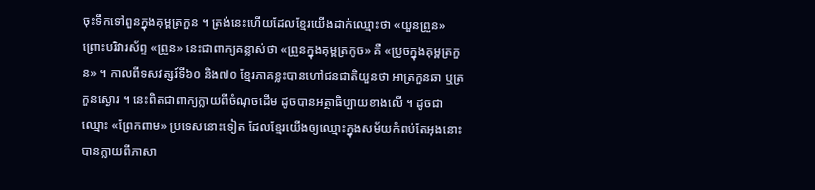ចុះទឹកទៅពួនក្នុងគុម្ពត្រកួន ។ ត្រង់នេះហើយដែលខ្មែរយើងដាក់ឈ្មោះថា «យួនព្រួន» ព្រោះបរិវារស័ព្ទ «ព្រួន» នេះជាពាក្យគន្លាស់ថា «ព្រួនក្នុងគុម្ពត្រកូច» គឺ «ប្រូចក្នុងគុម្ពត្រកួន» ។ កាលពីទសវត្សរ៍ទី៦០ និង៧០ ខ្មែរភាគខ្លះបានហៅជនជាតិយួនថា អាត្រកួនឆា ឬត្រកួនស្ងោរ ។ នេះពិតជាពាក្យក្លាយពីចំណុចដើម ដូចបានអត្ថាធិប្បាយខាងលើ ។ ដូចជាឈ្មោះ «ព្រែកពាម» ប្រទេសនោះទៀត ដែលខ្មែរយើងឲ្យឈ្មោះក្នុងសម័យកំពប់តែអុងនោះ បានក្លាយពីភាសា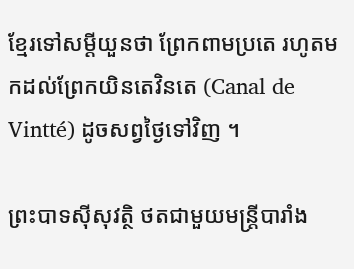ខ្មែរទៅសម្ដីយួនថា ព្រែកពាមប្រតេ រហូតមកដល់ព្រែកយិនតេវិនតេ (Canal de Vintté) ដូចសព្វថ្ងៃទៅវិញ ។

ព្រះបាទស៊ីសុវត្ថិ ថតជាមួយមន្ត្រីបារាំង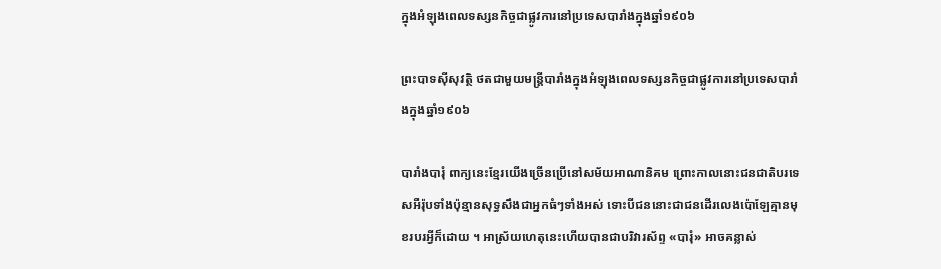ក្នុងអំឡុងពេលទស្សនកិច្ចជាផ្លូវការនៅប្រទេសបារាំងក្នុងឆ្នាំ១៩០៦

ព្រះបាទស៊ីសុវត្ថិ ថតជាមួយមន្ត្រីបារាំងក្នុងអំឡុងពេលទស្សនកិច្ចជាផ្លូវការនៅប្រទេសបារាំងក្នុងឆ្នាំ១៩០៦

បារាំងបារុំ ពាក្យនេះខ្មែរយើងច្រើនប្រើនៅសម័យអាណានិគម ព្រោះកាលនោះជនជាតិបរទេសអឺរ៉ុបទាំងប៉ុន្មានសុទ្ធសឹងជាអ្នកធំៗទាំងអស់ ទោះបីជននោះជាជនដើរលេងប៉ោឡែគ្មានមុខរបរអ្វីក៏ដោយ ។ អាស្រ័យហេតុនេះហើយបានជាបរិវារស័ព្ទ «បារុំ» អាចគន្លាស់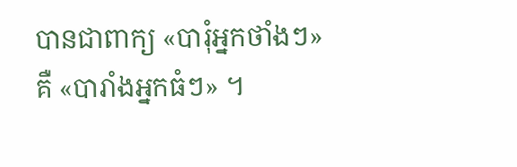បានជាពាក្យ «បារុំអ្នកថាំងៗ» គឺ «បារាំងអ្នកធំៗ» ។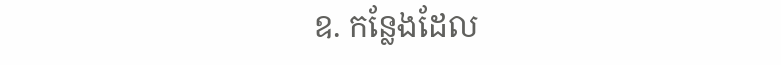ឧ. កន្លែងដែល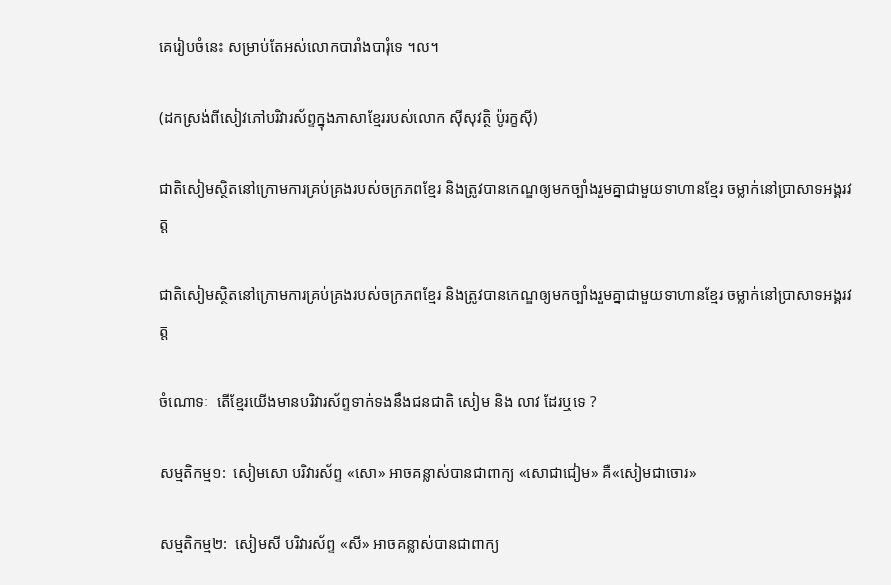គេរៀបចំនេះ សម្រាប់តែអស់លោកបារាំងបារុំទេ ។ល។

(ដកស្រង់ពីសៀវភៅបរិវារស័ព្ទក្នុងភាសាខ្មែររបស់លោក ស៊ីសុវត្ថិ ប៉ូរក្ខស៊ី)

ជាតិសៀមស្ថិតនៅក្រោមការគ្រប់គ្រងរបស់ចក្រភពខ្មែរ និងត្រូវបានកេណ្ឌឲ្យមកច្បាំងរួមគ្នាជាមួយទាហានខ្មែរ ចម្លាក់នៅប្រាសាទអង្គរវត្ត

ជាតិសៀមស្ថិតនៅក្រោមការគ្រប់គ្រងរបស់ចក្រភពខ្មែរ និងត្រូវបានកេណ្ឌឲ្យមកច្បាំងរួមគ្នាជាមួយទាហានខ្មែរ ចម្លាក់នៅប្រាសាទអង្គរវត្ត

ចំណោទៈ  តើខ្មែរយើងមានបរិវារស័ព្ទទាក់ទងនឹងជនជាតិ សៀម និង លាវ ដែរឬទេ ?

សម្មតិកម្ម១:  សៀមសោ បរិវារស័ព្ទ «សោ» អាចគន្លាស់បានជាពាក្យ «សោជាជៀម» គឺ«សៀមជាចោរ»

សម្មតិកម្ម២:  សៀមសី បរិវារស័ព្ទ «សី» អាចគន្លាស់បានជាពាក្យ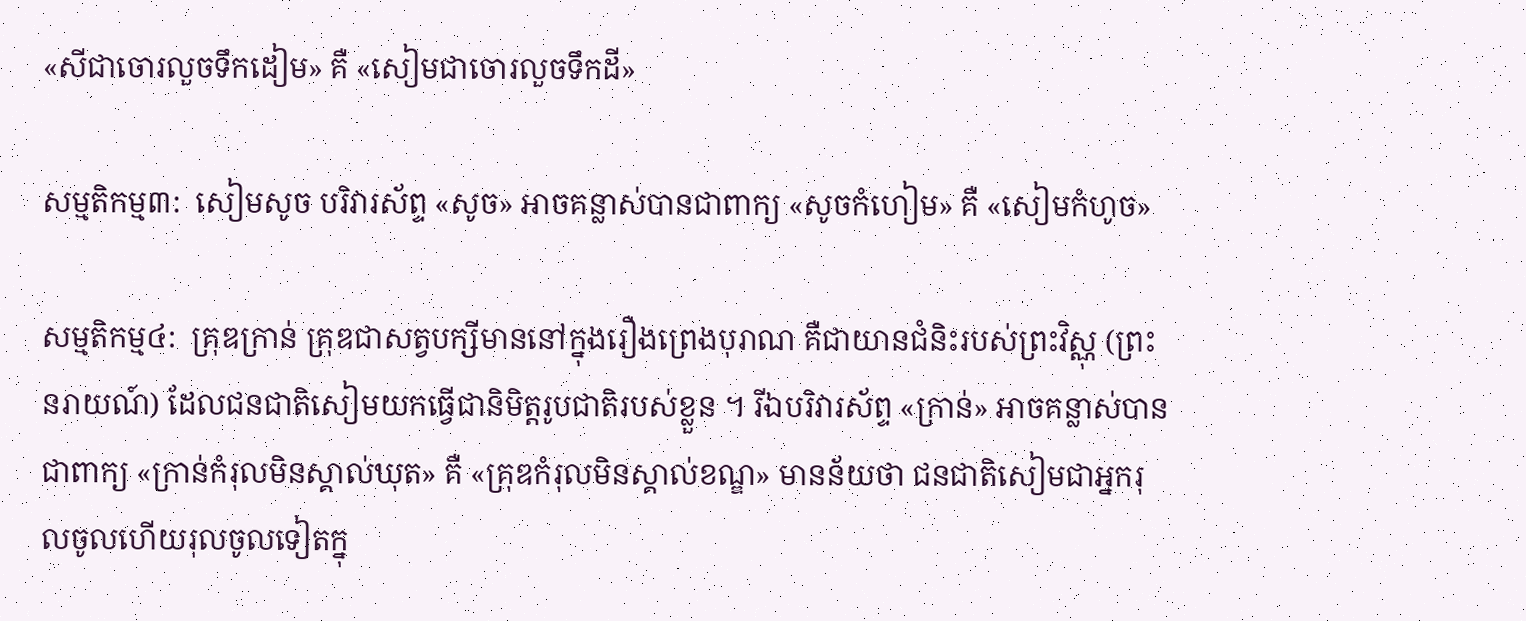«សីជាចោរលួចទឹកដៀម» គឺ «សៀមជាចោរលួចទឹកដី»

សម្មតិកម្ម៣:  សៀមសូច បរិវារស័ព្ទ «សូច» អាចគន្លាស់បានជាពាក្យ «សូចកំហៀម» គឺ «សៀមកំហូច»

សម្មតិកម្ម៤:  គ្រុឌក្រាន់ គ្រុឌជាសត្វបក្សីមាននៅក្នុងរឿងព្រេងបុរាណ គឺជាយានជំនិះរបស់ព្រះវិស្ណុ (ព្រះនរាយណ៍) ដែលជនជាតិសៀមយកធ្វើជានិមិត្តរូបជាតិរបស់ខ្លួន ។ រីឯបរិវារស័ព្ទ «ក្រាន់» អាចគន្លាស់បានជាពាក្យ «ក្រាន់កំរុលមិនស្គាល់ឃុត» គឺ «គ្រុឌកំរុលមិនស្គាល់ខណ្ឌ» មានន័យថា ជនជាតិសៀមជាអ្នករុលចូលហើយរុលចូលទៀតក្នុ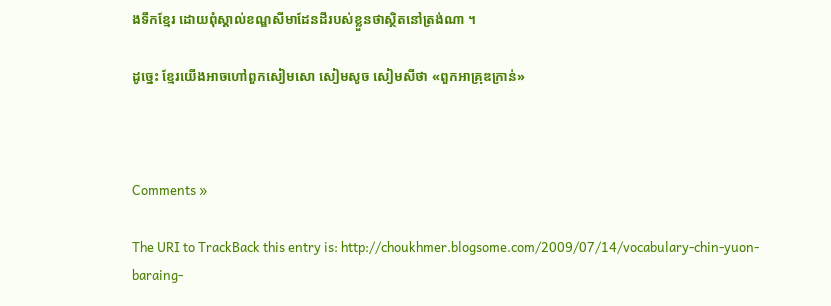ងទឹកខ្មែរ ដោយពុំស្គាល់ខណ្ឌសីមាដែនដីរបស់ខ្លួនថាស្ថិតនៅត្រង់ណា ។

ដូច្នេះ ខ្មែរយើងអាចហៅពួកសៀមសោ សៀមសូច សៀមសីថា «ពួកអាគ្រុឌក្រាន់»



Comments »

The URI to TrackBack this entry is: http://choukhmer.blogsome.com/2009/07/14/vocabulary-chin-yuon-baraing-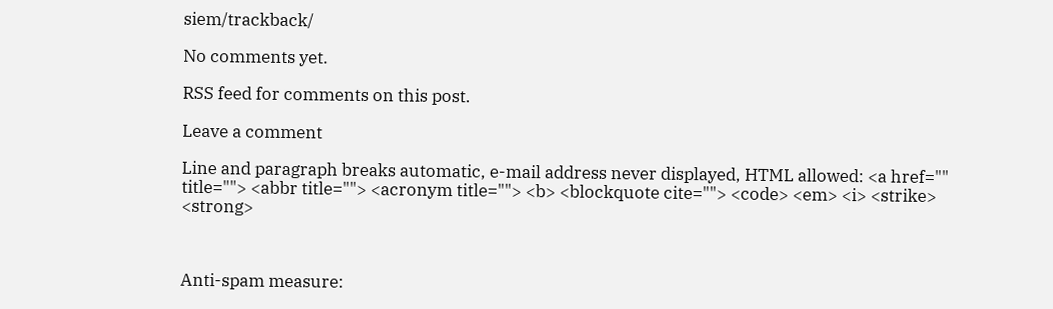siem/trackback/

No comments yet.

RSS feed for comments on this post.

Leave a comment

Line and paragraph breaks automatic, e-mail address never displayed, HTML allowed: <a href="" title=""> <abbr title=""> <acronym title=""> <b> <blockquote cite=""> <code> <em> <i> <strike> <strong>



Anti-spam measure: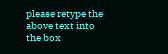please retype the above text into the box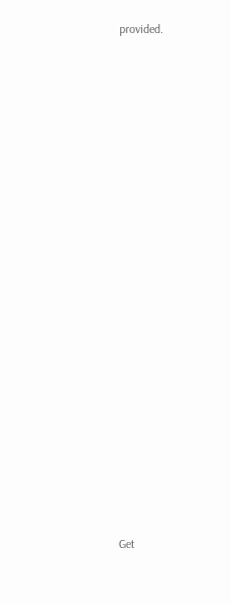provided.






















Get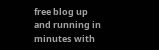free blog up and running in minutes with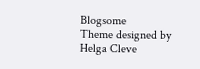Blogsome
Theme designed by Helga Cleve